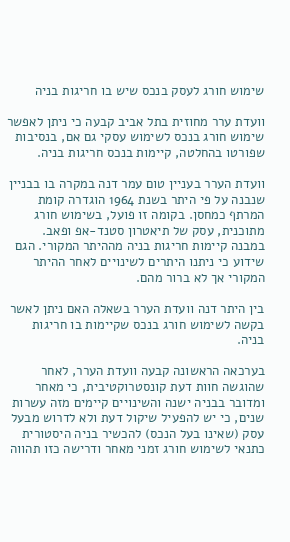שימוש חורג לעסק בנכס שיש בו חריגות בניה

וועדת ערר מחוזית בתל אביב קבעה כי ניתן לאפשר שימוש חורג בנכס לשימוש עסקי גם אם, בנסיבות שפורטו בהחלטה, קיימות בנכס חריגות בניה.

וועדת הערר בעניין טום עמר דנה במקרה בו בבניין שנבנה על פי היתר בשנת 1964 הוגדרה קומת המרתף כמחסן. בקומה זו פועל, בשימוש חורג מתוכנית, עסק של תיאטרון סטנד-אפ ופאב. במבנה קיימות חריגות בניה מההיתר המקורי. הגם שידוע כי ניתנו היתרים לשינויים לאחר ההיתר המקורי אך לא ברור מהם.

בין היתר דנה וועדת הערר בשאלה האם ניתן לאשר בקשה לשימוש חורג בנכס שקיימות בו חריגות בניה.

בערכאה הראשונה קבעה וועדת הערר, לאחר שהוגשה חוות דעת קונסטרוקטיבית, כי מאחר ומדובר בבניה ישנה והשינויים קיימים מזה עשרות שנים, כי יש להפעיל שיקול דעת ולא לדרוש מבעל עסק (שאינו בעל הנכס) להכשיר בניה היסטורית כתנאי לשימוש חורג זמני מאחר ודרישה כזו תהווה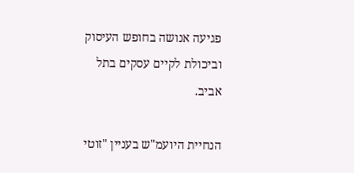פגיעה אנושה בחופש העיסוק וביכולת לקיים עסקים בתל אביב.

הנחיית היועמ"ש בעניין "זוטי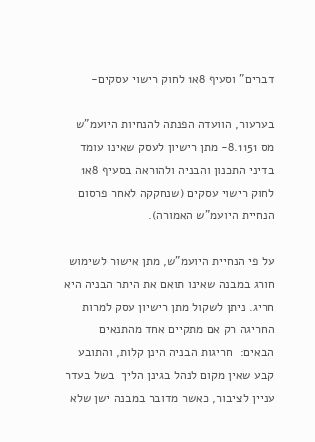דברים" וסעיף 8א1 לחוק רישוי עסקים-

בערעור, הוועדה הפנתה להנחיות היועמ"ש מס 8.1151- מתן רישיון לעסק שאינו עומד בדיני התכנון והבניה ולהוראה בסעיף 8א1 לחוק רישוי עסקים (שנחקקה לאחר פרסום הנחיית היועמ"ש האמורה).

על פי הנחיית היועמ"ש, מתן אישור לשימוש חורג במבנה שאינו תואם את היתר הבניה היא חריג. ניתן לשקול מתן רישיון עסק למרות החריגה רק אם מתקיים אחד מהתנאים הבאים:  חריגות הבניה הינן קלות, והתובע קבע שאין מקום לנהל בגינן הליך  בשל בעדר עניין לציבור, כאשר מדובר במבנה ישן שלא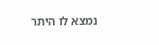נמצא לו היתר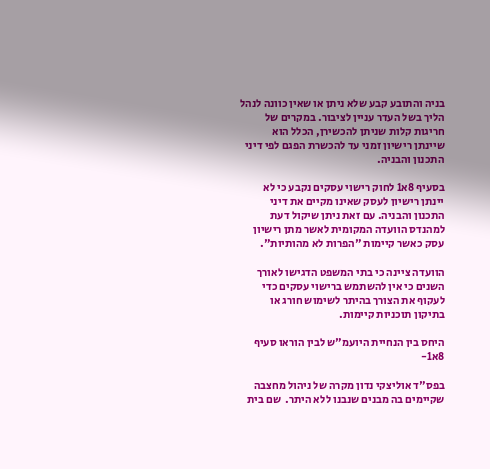בניה והתובע קבע שלא ניתן או שאין כוונה לנהל הליך בשל העדר עניין לציבור. במקרים של חריגות קלות שניתן להכשירן, הכלל הוא שיינתן רישיון זמני עד להכשרת הפגם לפי דיני התכנון והבניה.

בסעיף 8א1 לחוק רישוי עסקים נקבע כי לא יינתן רישיון לעסק שאינו מקיים את דיני התכנון והבניה. עם זאת ניתן שיקול דעת למהנדס הוועדה המקומית לאשר מתן רישיון עסק כאשר קיימות "הפרות לא מהותיות".

הוועדה ציינה כי בתי המשפט הדגישו לאורך השנים כי אין להשתמש ברישוי עסקים כדי לעקוף את הצורך בהיתר לשימוש חורג או בתיקון תוכניות קיימות.

היחס בין הנחיית היועמ"ש לבין הוראו סעיף 8א1-

בפס"ד אוליצקי נדון מקרה של ניהול מחצבה שקיימים בה מבנים שנבנו ללא היתר.  שם בית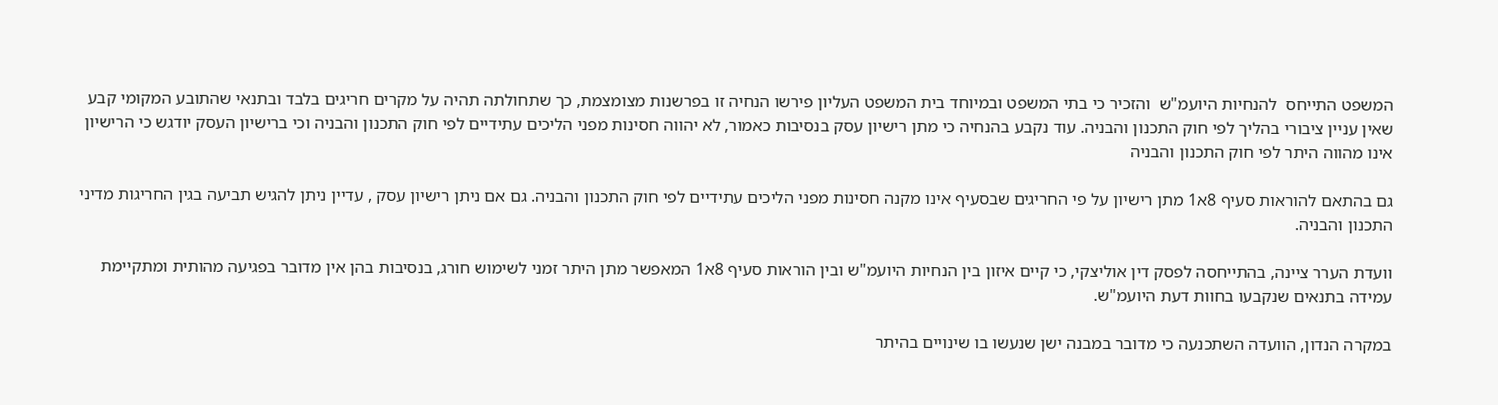המשפט התייחס  להנחיות היועמ"ש  והזכיר כי בתי המשפט ובמיוחד בית המשפט העליון פירשו הנחיה זו בפרשנות מצומצמת, כך שתחולתה תהיה על מקרים חריגים בלבד ובתנאי שהתובע המקומי קבע שאין עניין ציבורי בהליך לפי חוק התכנון והבניה. עוד נקבע בהנחיה כי מתן רישיון עסק בנסיבות כאמור, לא יהווה חסינות מפני הליכים עתידיים לפי חוק התכנון והבניה וכי ברישיון העסק יודגש כי הרישיון אינו מהווה היתר לפי חוק התכנון והבניה

גם בהתאם להוראות סעיף 8א1 מתן רישיון על פי החריגים שבסעיף אינו מקנה חסינות מפני הליכים עתידיים לפי חוק התכנון והבניה. גם אם ניתן רישיון עסק , עדיין ניתן להגיש תביעה בגין החריגות מדיני התכנון והבניה.

וועדת הערר ציינה, בהתייחסה לפסק דין אוליצקי, כי קיים איזון בין הנחיות היועמ"ש ובין הוראות סעיף 8א1 המאפשר מתן היתר זמני לשימוש חורג, בנסיבות בהן אין מדובר בפגיעה מהותית ומתקיימת עמידה בתנאים שנקבעו בחוות דעת היועמ"ש.

במקרה הנדון, הוועדה השתכנעה כי מדובר במבנה ישן שנעשו בו שינויים בהיתר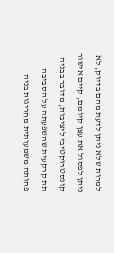למרות שלא ניתן לדעת מהם בדיוק, לא ניתן לפסול את עצן קיומם, קיים אישור קונסטרוקטיבי ליציבות, מדובר בבניה תת קרקעית שהשפעתה על הסביבה פחותה משמעותית מחריגות בניה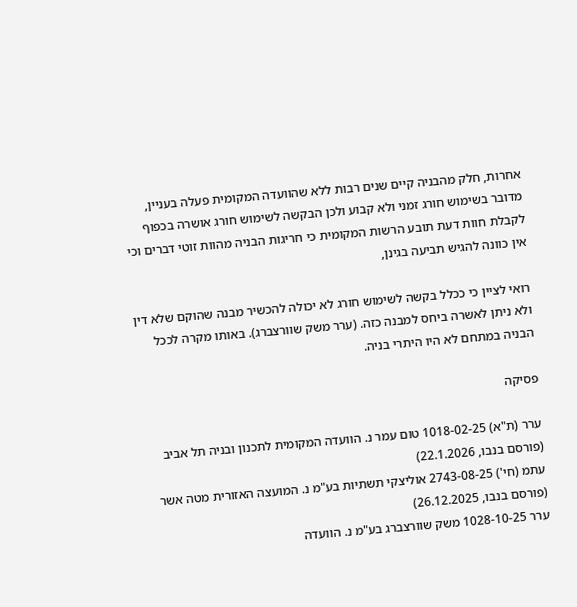אחרות, חלק מהבניה קיים שנים רבות ללא שהוועדה המקומית פעלה בעניין, מדובר בשימוש חורג זמני ולא קבוע ולכן הבקשה לשימוש חורג אושרה בכפוף לקבלת חוות דעת תובע הרשות המקומית כי חריגות הבניה מהוות זוטי דברים וכי אין כוונה להגיש תביעה בגינן,

רואי לציין כי ככלל בקשה לשימוש חורג לא יכולה להכשיר מבנה שהוקם שלא דין ולא ניתן לאשרה ביחס למבנה כזה. (ערר משק שוורצברג). באותו מקרה לככל הבניה במתחם לא היו היתרי בניה.

פסיקה

ערר (ת"א) 1018-02-25 טום עמר נ. הוועדה המקומית לתכנון ובניה תל אביב (פורסם בנבו, 22.1.2026)
עתמ (חי') 2743-08-25 אוליצקי תשתיות בע"מ נ. המועצה האזורית מטה אשר (פורסם בנבו, 26.12.2025)
ערר 1028-10-25 משק שוורצברג בע"מ נ. הוועדה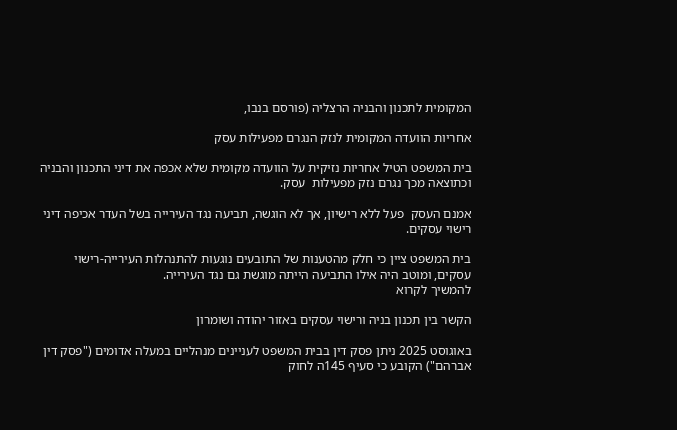המקומית לתכנון והבניה הרצליה (פורסם בנבו,

אחריות הוועדה המקומית לנזק הנגרם מפעילות עסק

בית המשפט הטיל אחריות נזיקית על הוועדה מקומית שלא אכפה את דיני התכנון והבניה וכתוצאה מכך נגרם נזק מפעילות  עסק.

אמנם העסק  פעל ללא רישיון, אך לא הוגשה, תביעה נגד העירייה בשל העדר אכיפה דיני רישוי עסקים.

בית המשפט ציין כי חלק מהטענות של התובעים נוגעות להתנהלות העירייה-רישוי עסקים, ומוטב היה אילו התביעה הייתה מוגשת גם נגד העירייה.
להמשיך לקרוא

הקשר בין תכנון בניה ורישוי עסקים באזור יהודה ושומרון

באוגוסט 2025 ניתן פסק דין בבית המשפט לעניינים מנהליים במעלה אדומים ("פסק דין אברהם") הקובע כי סעיף 145ה לחוק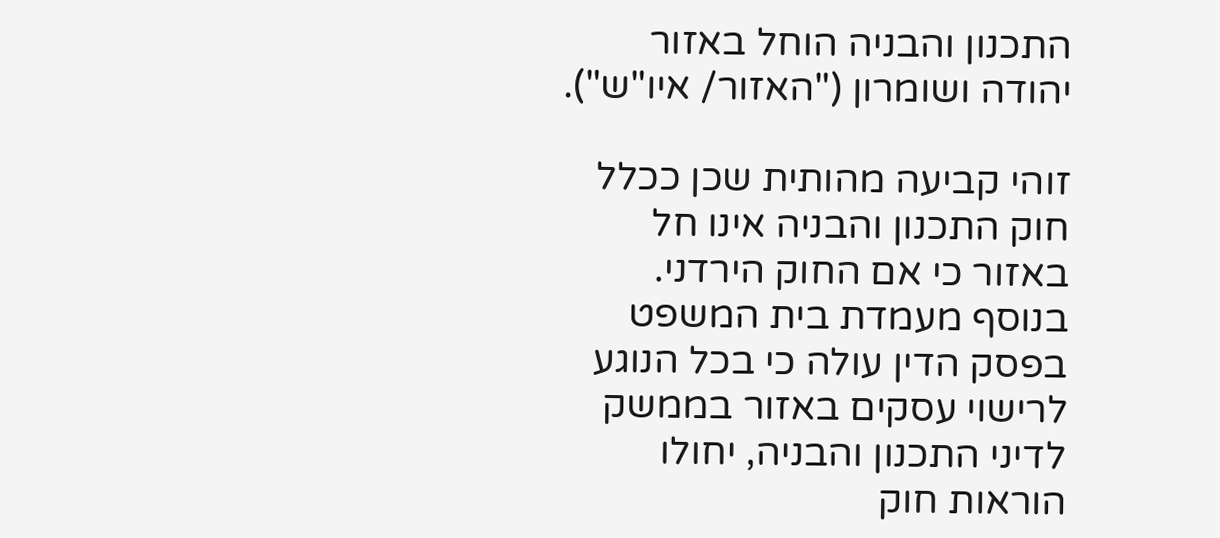התכנון והבניה הוחל באזור יהודה ושומרון ("האזור/ איו"ש").

זוהי קביעה מהותית שכן ככלל חוק התכנון והבניה אינו חל באזור כי אם החוק הירדני. בנוסף מעמדת בית המשפט בפסק הדין עולה כי בכל הנוגע לרישוי עסקים באזור בממשק לדיני התכנון והבניה, יחולו הוראות חוק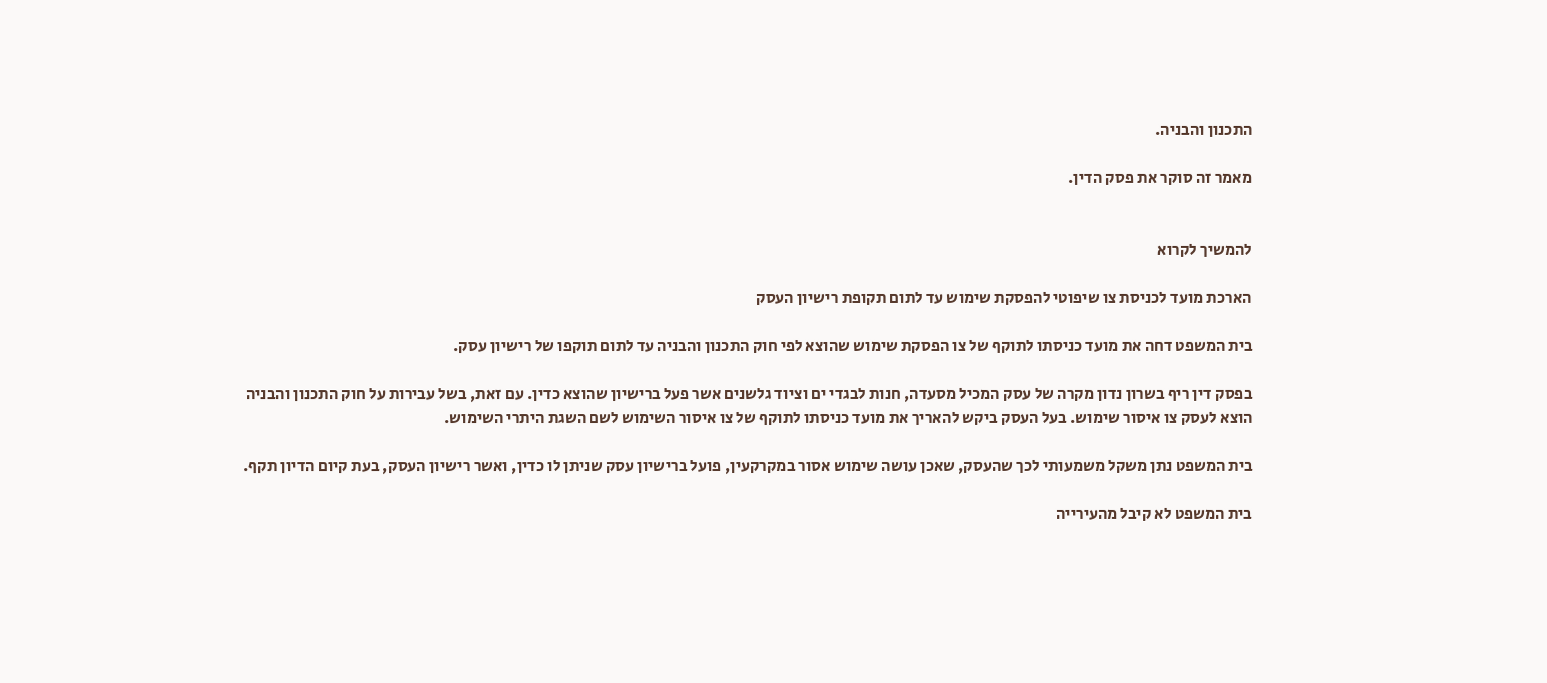התכנון והבניה.

מאמר זה סוקר את פסק הדין.


להמשיך לקרוא

הארכת מועד לכניסת צו שיפוטי להפסקת שימוש עד לתום תקופת רישיון העסק

בית המשפט דחה את מועד כניסתו לתוקף של צו הפסקת שימוש שהוצא לפי חוק התכנון והבניה עד לתום תוקפו של רישיון עסק.

בפסק דין ריף בשרון נדון מקרה של עסק המכיל מסעדה, חנות לבגדי ים וציוד גלשנים אשר פעל ברישיון שהוצא כדין. עם זאת, בשל עבירות על חוק התכנון והבניה הוצא לעסק צו איסור שימוש. בעל העסק ביקש להאריך את מועד כניסתו לתוקף של צו איסור השימוש לשם השגת היתרי השימוש.

בית המשפט נתן משקל משמעותי לכך שהעסק, שאכן עושה שימוש אסור במקרקעין, פועל ברישיון עסק שניתן לו כדין, ואשר רישיון העסק, בעת קיום הדיון תקף.

בית המשפט לא קיבל מהעירייה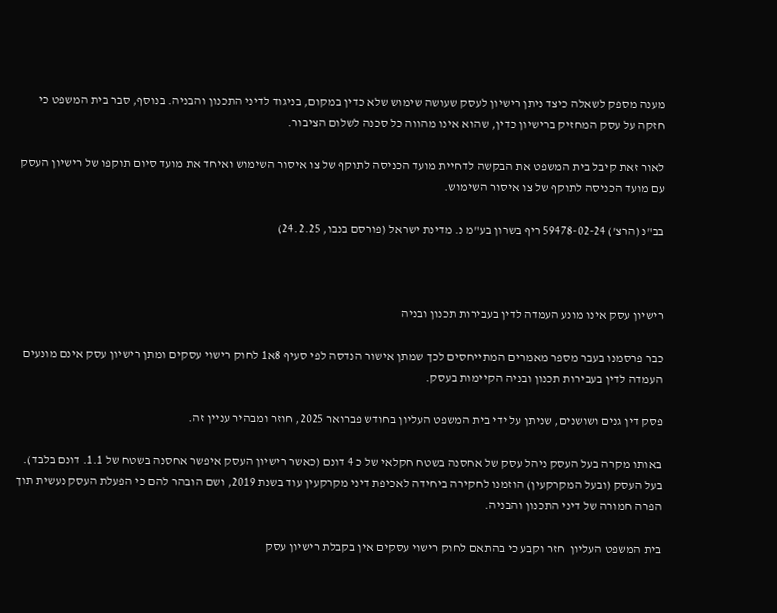מענה מספק לשאלה כיצד ניתן רישיון לעסק שעושה שימוש שלא כדין במקום, בניגוד לדיני התכנון והבניה. בנוסף, סבר בית המשפט כי חזקה על עסק המחזיק ברישיון כדין, שהוא אינו מהווה כל סכנה לשלום הציבור.

לאור זאת קיבל בית המשפט את הבקשה לדחיית מועד הכניסה לתוקף של צו איסור השימוש ואיחד את מועד סיום תוקפו של רישיון העסק עם מועד הכניסה לתוקף של צו איסור השימוש.

בב"נ (הרצ') 59478-02-24 ריף בשרון בע"מ נ. מדינת ישראל (פורסם בנבו, 24.2.25)



רישיון עסק אינו מונע העמדה לדין בעבירות תכנון ובניה

כבר פרסמנו בעבר מספר מאמרים המתייחסים לכך שמתן אישור הנדסה לפי סעיף 8א1 לחוק רישוי עסקים ומתן רישיון עסק אינם מונעים העמדה לדין בעבירות תכנון ובניה הקיימות בעסק.

פסק דין גנים ושושנים, שניתן על ידי בית המשפט העליון בחודש פברואר 2025, חוזר ומבהיר עניין זה.

באותו מקרה בעל העסק ניהל עסק של אחסנה בשטח חקלאי של כ 4 דונם (כאשר רישיון העסק איפשר אחסנה בשטח של 1.1. דונם בלבד). בעל העסק (ובעל המקרקעין) הוזמנו לחקירה ביחידה לאכיפת דיני מקרקעין עוד בשנת 2019, ושם הובהר להם כי הפעלת העסק נעשית תוך הפרה חמורה של דיני התכנון והבניה.

בית המשפט העליון  חזר וקבע כי בהתאם לחוק רישוי עסקים אין בקבלת רישיון עסק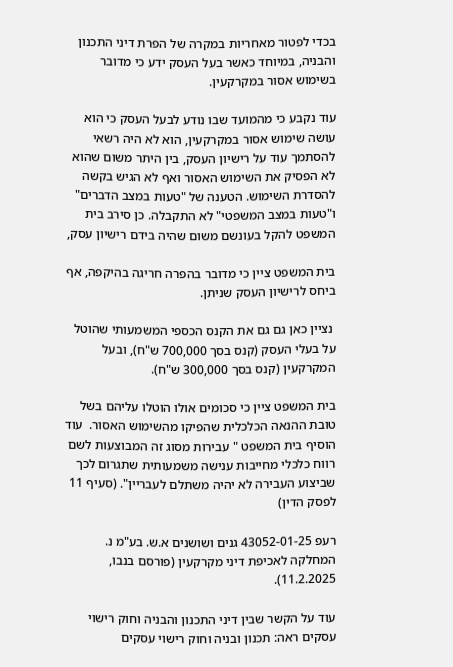בכדי לפטור מאחריות במקרה של הפרת דיני התכנון והבניה, במיוחד כאשר בעל העסק ידע כי מדובר בשימוש אסור במקרקעין.

עוד נקבע כי מהמועד שבו נודע לבעל העסק כי הוא עושה שימוש אסור במקרקעין, הוא לא היה רשאי להסתמך עוד על רישיון העסק, בין היתר משום שהוא לא הפסיק את השימוש האסור ואף לא הגיש בקשה להסדרת השימוש. הטענה של "טעות במצב הדברים" ו"טעות במצב המשפטי" לא התקבלה. כן סירב בית המשפט להקל בעונשם משום שהיה בידם רישיון עסק,

בית המשפט ציין כי מדובר בהפרה חריגה בהיקפה, אף ביחס לרישיון העסק שניתן.

 נציין כאן גם גם את הקנס הכספי המשמעותי שהוטל על בעלי העסק (קנס בסך 700,000 ש"ח), ובעל המקרקעין (קנס בסך 300,000 ש"ח).

בית המשפט ציין כי סכומים אולו הוטלו עליהם בשל טובת ההנאה הכלכלית שהפיקו מהשימוש האסור.  עוד הוסיף בית המשפט " עבירות מסוג זה המבוצעות לשם רווח כלכלי מחייבות ענישה משמעותית שתגרום לכך שביצוע העבירה לא יהיה משתלם לעבריין". (סעיף 11 לפסק הדין)

רעפ 43052-01-25 גנים ושושנים א.ש. בע"מ נ. המחלקה לאכיפת דיני מקרקעין (פורסם בנבו, 11.2.2025).

עוד על הקשר שבין דיני התכנון והבניה וחוק רישוי עסקים ראה: תכנון ובניה וחוק רישוי עסקים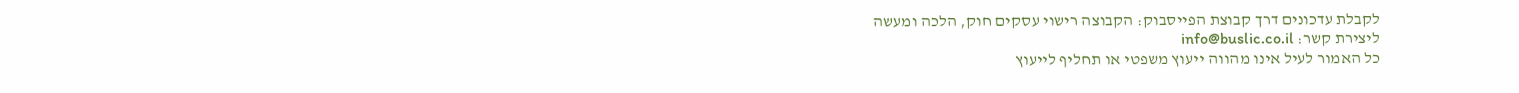לקבלת עדכונים דרך קבוצת הפייסבוק: הקבוצה רישוי עסקים חוק, הלכה ומעשה
ליצירת קשר: info@buslic.co.il
כל האמור לעיל אינו מהווה ייעוץ משפטי או תחליף לייעוץ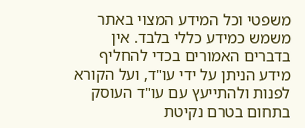משפטי וכל המידע המצוי באתר משמש כמידע כללי בלבד. אין בדברים האמורים בכדי להחליף מידע הניתן על ידי עו"ד, ועל הקורא לפנות ולהתייעץ עם עו"ד העוסק בתחום בטרם נקיטת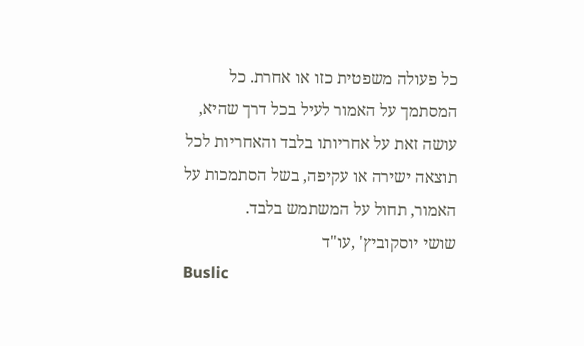כל פעולה משפטית כזו או אחרת. כל המסתמך על האמור לעיל בכל דרך שהיא, עושה זאת על אחריותו בלבד והאחריות לכל תוצאה ישירה או עקיפה, בשל הסתמכות על האמור, תחול על המשתמש בלבד.
שושי יוסקוביץ' ,עו"ד
Buslic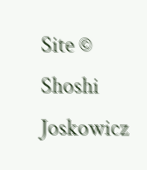Site © Shoshi Joskowicz